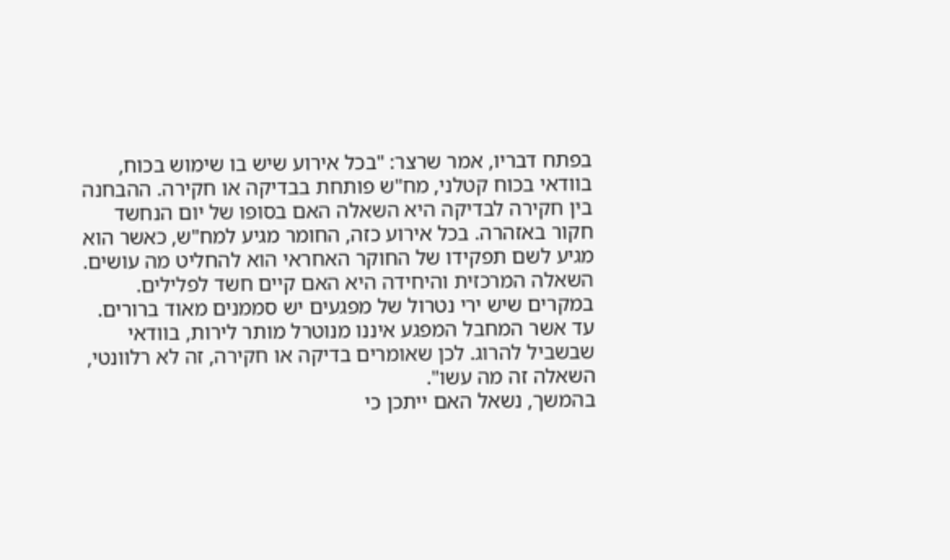בפתח דבריו, אמר שרצר: "בכל אירוע שיש בו שימוש בכוח, בוודאי בכוח קטלני, מח"ש פותחת בבדיקה או חקירה. ההבחנה בין חקירה לבדיקה היא השאלה האם בסופו של יום הנחשד חקור באזהרה. בכל אירוע כזה, החומר מגיע למח"ש, כאשר הוא מגיע לשם תפקידו של החוקר האחראי הוא להחליט מה עושים. השאלה המרכזית והיחידה היא האם קיים חשד לפלילים. במקרים שיש ירי נטרול של מפגעים יש סממנים מאוד ברורים. עד אשר המחבל המפגע איננו מנוטרל מותר לירות, בוודאי שבשביל להרוג. לכן שאומרים בדיקה או חקירה, זה לא רלוונטי, השאלה זה מה עשו".
בהמשך, נשאל האם ייתכן כי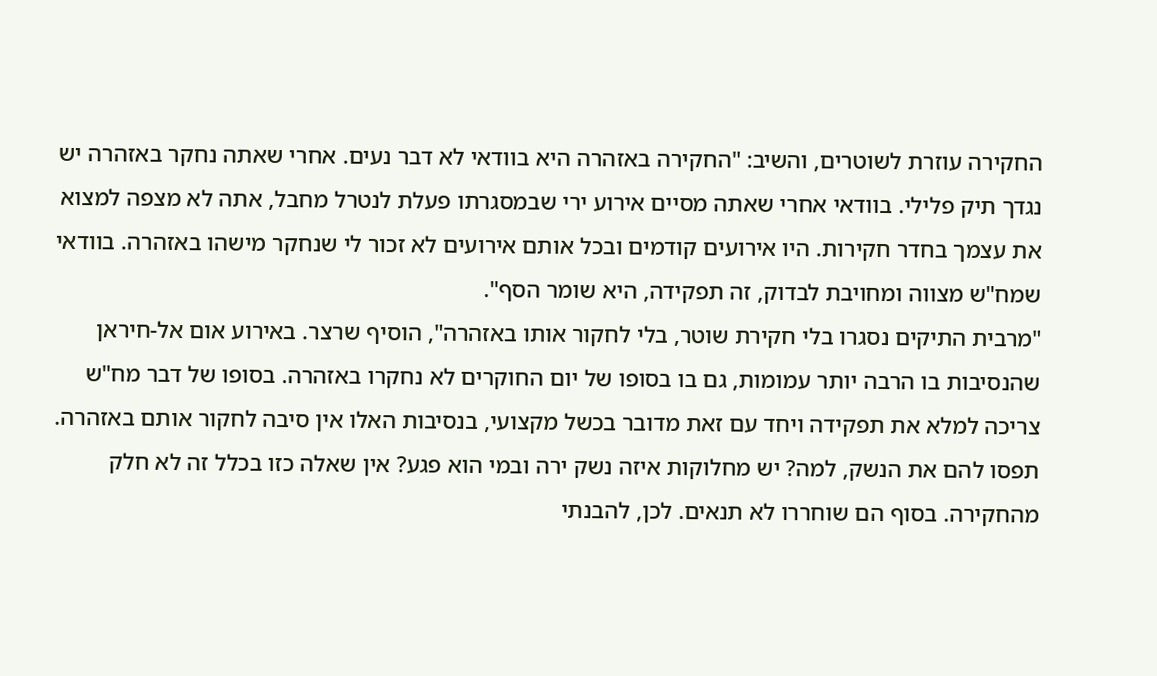החקירה עוזרת לשוטרים, והשיב: "החקירה באזהרה היא בוודאי לא דבר נעים. אחרי שאתה נחקר באזהרה יש נגדך תיק פלילי. בוודאי אחרי שאתה מסיים אירוע ירי שבמסגרתו פעלת לנטרל מחבל, אתה לא מצפה למצוא את עצמך בחדר חקירות. היו אירועים קודמים ובכל אותם אירועים לא זכור לי שנחקר מישהו באזהרה. בוודאי שמח"ש מצווה ומחויבת לבדוק, זה תפקידה, היא שומר הסף".
"מרבית התיקים נסגרו בלי חקירת שוטר, בלי לחקור אותו באזהרה", הוסיף שרצר. באירוע אום אל-חיראן שהנסיבות בו הרבה יותר עמומות, גם בו בסופו של יום החוקרים לא נחקרו באזהרה. בסופו של דבר מח"ש צריכה למלא את תפקידה ויחד עם זאת מדובר בכשל מקצועי, בנסיבות האלו אין סיבה לחקור אותם באזהרה. תפסו להם את הנשק, למה? יש מחלוקות איזה נשק ירה ובמי הוא פגע? אין שאלה כזו בכלל זה לא חלק מהחקירה. בסוף הם שוחררו לא תנאים. לכן, להבנתי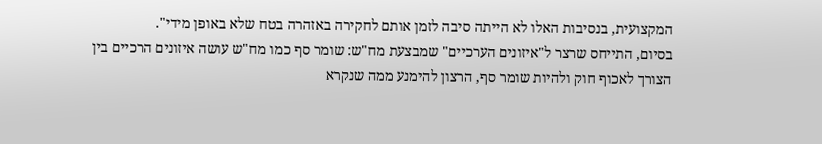המקצועית, בנסיבות האלו לא הייתה סיבה לזמן אותם לחקירה באזהרה בטח שלא באופן מידי".
בסיום, התייחס שרצר ל"איזונים הערכיים" שמבצעת מח"ש: שומר סף כמו מח"ש עושה איזונים הרכיים בין הצורך לאכוף חוק ולהיות שומר סף, הרצון להימנע ממה שנקרא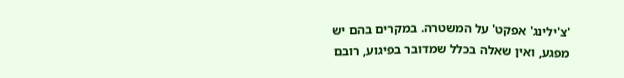'צ'ילינג' אפקט' על המשטרה. במקרים בהם יש מפגע, ואין שאלה בכלל שמדובר בפיגוע, רובם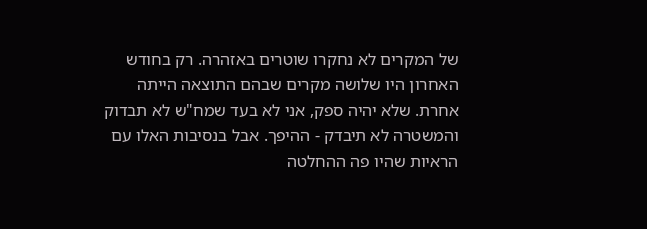של המקרים לא נחקרו שוטרים באזהרה. רק בחודש האחרון היו שלושה מקרים שבהם התוצאה הייתה אחרת. שלא יהיה ספק, אני לא בעד שמח"ש לא תבדוק והמשטרה לא תיבדק - ההיפך. אבל בנסיבות האלו עם הראיות שהיו פה ההחלטה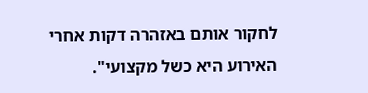לחקור אותם באזהרה דקות אחרי האירוע היא כשל מקצועי".